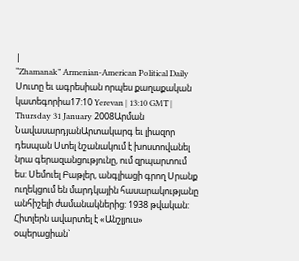|
“Zhamanak” Armenian-American Political Daily
Սուտը եւ ագրեսիան որպես քաղաքական կատեգորիա17:10 Yerevan | 13:10 GMT | Thursday 31 January 2008Արման ՆավասարդյանԱրտակարգ եւ լիազոր դեսպան Ստել նշանակում է խոստովանել նրա գերազանցությունը, ում զրպարտում ես: Սեմուել Բաթլեր, անգլիացի գրող Սրանք ուղեկցում են մարդկային հասարակությանը անհիշելի ժամանակներից: 1938 թվական: Հիտլերն ավարտել է «Անշլյուս» օպերացիան`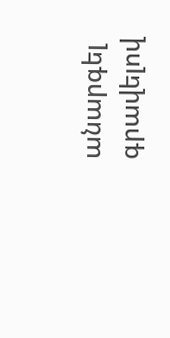անարգել գրավելով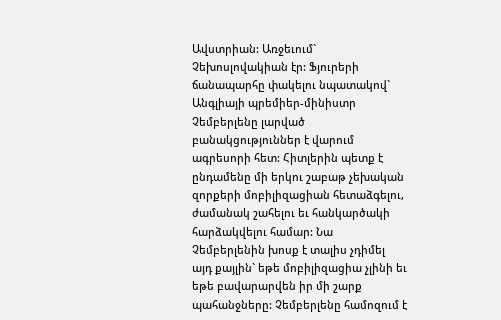Ավստրիան: Առջեւում` Չեխոսլովակիան էր: Ֆյուրերի ճանապարհը փակելու նպատակով` Անգլիայի պրեմիեր-մինիստր Չեմբերլենը լարված բանակցություններ է վարում ագրեսորի հետ: Հիտլերին պետք է ընդամենը մի երկու շաբաթ չեխական զորքերի մոբիլիզացիան հետաձգելու, ժամանակ շահելու եւ հանկարծակի հարձակվելու համար: Նա Չեմբերլենին խոսք է տալիս չդիմել այդ քայլին` եթե մոբիլիզացիա չլինի եւ եթե բավարարվեն իր մի շարք պահանջները: Չեմբերլենը համոզում է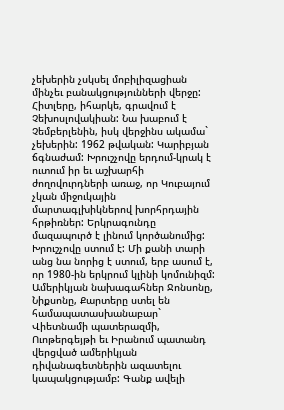չեխերին չսկսել մոբիլիզացիան մինչեւ բանակցությունների վերջը: Հիտլերը, իհարկե, գրավում է Չեխոսլովակիան: Նա խաբում է Չեմբերլենին, իսկ վերջինս ակամա` չեխերին: 1962 թվական: Կարիբյան ճգնաժամ: Խրուշչովը երդում-կրակ է ուտում իր եւ աշխարհի ժողովուրդների առաջ, որ Կուբայում չկան միջուկային մարտագլխիկներով խորհրդային հրթիռներ: Երկրագունդը մազապուրծ է լինում կործանումից: Խրուշչովը ստում է: Մի քանի տարի անց նա նորից է ստում, երբ ասում է, որ 1980-ին երկրում կլինի կոմունիզմ: Ամերիկյան նախագահներ Ջոնսոնը, Նիքսոնը, Քարտերը ստել են համապատասխանաբար` Վիետնամի պատերազմի, Ուոթերգեյթի եւ Իրանում պատանդ վերցված ամերիկյան դիվանագետներին ազատելու կապակցությամբ: Գանք ավելի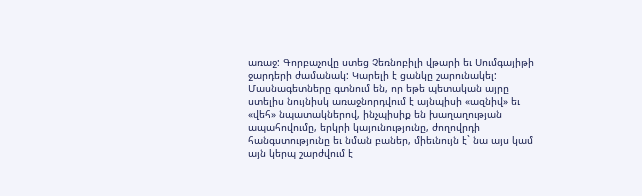առաջ: Գորբաչովը ստեց Չեռնոբիլի վթարի եւ Սումգայիթի ջարդերի ժամանակ: Կարելի է ցանկը շարունակել: Մասնագետները գտնում են, որ եթե պետական այրը ստելիս նույնիսկ առաջնորդվում է այնպիսի «ազնիվ» եւ «վեհ» նպատակներով, ինչպիսիք են խաղաղության ապահովումը, երկրի կայունությունը, ժողովրդի հանգստությունը եւ նման բաներ, միեւնույն է` նա այս կամ այն կերպ շարժվում է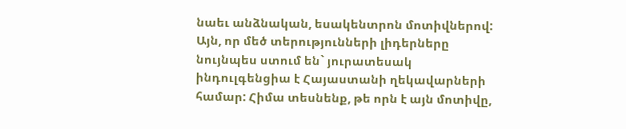նաեւ անձնական, եսակենտրոն մոտիվներով: Այն, որ մեծ տերությունների լիդերները նույնպես ստում են` յուրատեսակ ինդուլգենցիա է Հայաստանի ղեկավարների համար: Հիմա տեսնենք, թե որն է այն մոտիվը,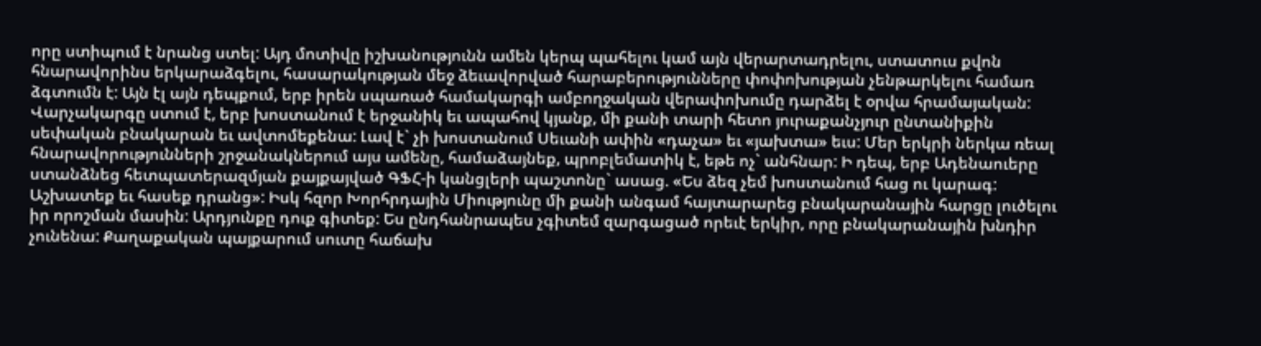որը ստիպում է նրանց ստել: Այդ մոտիվը իշխանությունն ամեն կերպ պահելու կամ այն վերարտադրելու, ստատուս քվոն հնարավորինս երկարաձգելու, հասարակության մեջ ձեւավորված հարաբերությունները փոփոխության չենթարկելու համառ ձգտումն է: Այն էլ այն դեպքում, երբ իրեն սպառած համակարգի ամբողջական վերափոխումը դարձել է օրվա հրամայական: Վարչակարգը ստում է, երբ խոստանում է երջանիկ եւ ապահով կյանք, մի քանի տարի հետո յուրաքանչյուր ընտանիքին սեփական բնակարան եւ ավտոմեքենա: Լավ է` չի խոստանում Սեւանի ափին «դաչա» եւ «յախտա» եւս: Մեր երկրի ներկա ռեալ հնարավորությունների շրջանակներում այս ամենը, համաձայնեք, պրոբլեմատիկ է, եթե ոչ` անհնար: Ի դեպ, երբ Ադենաուերը ստանձնեց հետպատերազմյան քայքայված ԳՖՀ-ի կանցլերի պաշտոնը` ասաց. «Ես ձեզ չեմ խոստանում հաց ու կարագ: Աշխատեք եւ հասեք դրանց»: Իսկ հզոր Խորհրդային Միությունը մի քանի անգամ հայտարարեց բնակարանային հարցը լուծելու իր որոշման մասին: Արդյունքը դուք գիտեք: Ես ընդհանրապես չգիտեմ զարգացած որեւէ երկիր, որը բնակարանային խնդիր չունենա: Քաղաքական պայքարում սուտը հաճախ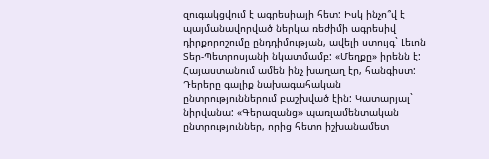զուգակցվում է ագրեսիայի հետ: Իսկ ինչո՞վ է պայմանավորված ներկա ռեժիմի ագրեսիվ դիրքորոշումը ընդդիմության, ավելի ստույգ` Լեւոն Տեր-Պետրոսյանի նկատմամբ: «Մեղքը» իրենն է: Հայաստանում ամեն ինչ խաղաղ էր, հանգիստ: Դերերը գալիք նախագահական ընտրություններում բաշխված էին: Կատարյալ` նիրվանա: «Գերազանց» պառլամենտական ընտրություններ, որից հետո իշխանամետ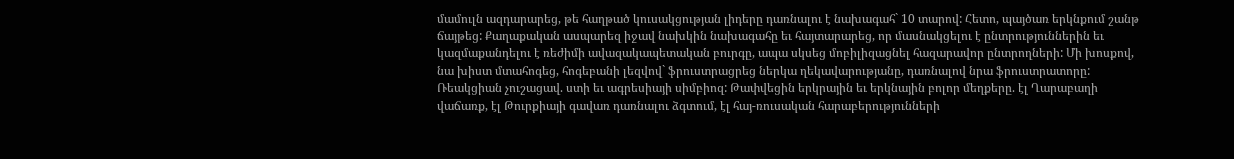մամուլն ազդարարեց, թե հաղթած կուսակցության լիդերը դառնալու է նախագահ` 10 տարով: Հետո, պայծառ երկնքում շանթ ճայթեց: Քաղաքական ասպարեզ իջավ նախկին նախագահը եւ հայտարարեց, որ մասնակցելու է ընտրություններին եւ կազմաքանդելու է ռեժիմի ավազակապետական բուրգը, ապա սկսեց մոբիլիզացնել հազարավոր ընտրողների: Մի խոսքով, նա խիստ մտահոգեց, հոգեբանի լեզվով` ֆրուստրացրեց ներկա ղեկավարությանը, դառնալով նրա ֆրուստրատորը: Ռեակցիան չուշացավ. ստի եւ ագրեսիայի սիմբիոզ: Թափվեցին երկրային եւ երկնային բոլոր մեղքերը. էլ Ղարաբաղի վաճառք, էլ Թուրքիայի գավառ դառնալու ձգտում, էլ հայ-ռուսական հարաբերությունների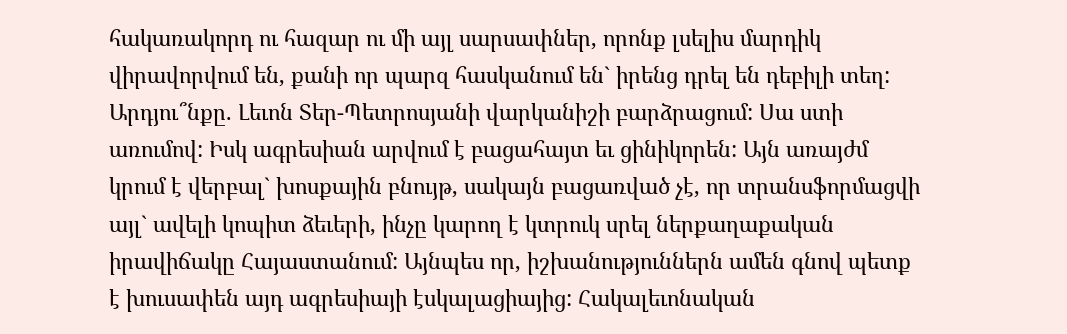հակառակորդ ու հազար ու մի այլ սարսափներ, որոնք լսելիս մարդիկ վիրավորվում են, քանի որ պարզ հասկանում են` իրենց դրել են դեբիլի տեղ: Արդյու՞նքը. Լեւոն Տեր-Պետրոսյանի վարկանիշի բարձրացում: Սա ստի առումով: Իսկ ագրեսիան արվում է բացահայտ եւ ցինիկորեն: Այն առայժմ կրում է վերբալ` խոսքային բնույթ, սակայն բացառված չէ, որ տրանսֆորմացվի այլ` ավելի կոպիտ ձեւերի, ինչը կարող է կտրուկ սրել ներքաղաքական իրավիճակը Հայաստանում: Այնպես որ, իշխանություններն ամեն գնով պետք է խուսափեն այդ ագրեսիայի էսկալացիայից: Հակալեւոնական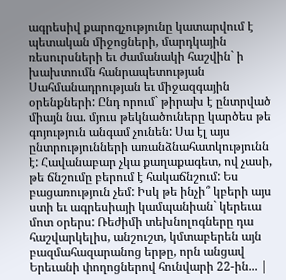ագրեսիվ քարոզչությունը կատարվում է պետական միջոցների, մարդկային ռեսուրսների եւ ժամանակի հաշվին` ի խախտումն հանրապետության Սահմանադրության եւ միջազգային օրենքների: Ընդ որում` թիրախ է ընտրված միայն նա. մյուս թեկնածուները կարծես թե գոյություն անգամ չունեն: Սա էլ այս ընտրությունների առանձնահատկությունն է: Հավանաբար չկա քաղաքագետ, ով չասի, թե ճնշումը բերում է հակաճնշում: Ես բացառություն չեմ: Իսկ թե ինչի՞ կբերի այս ստի եւ ագրեսիայի կամպանիան` կերեւա մոտ օրերս: Ռեժիմի տեխնոլոգները դա հաշվարկելիս, անշուշտ, կմտաբերեն այն բազմահազարանոց երթը, որն անցավ Երեւանի փողոցներով հունվարի 22-ին... |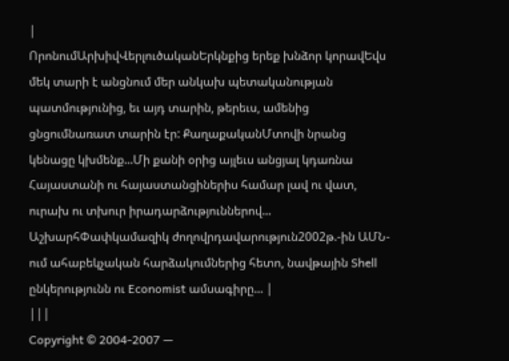|
ՈրոնումԱրխիվՎերլուծականԵրկնքից երեք խնձոր կորավԵվս մեկ տարի է անցնում մեր անկախ պետականության պատմությունից, եւ այդ տարին, թերեւս, ամենից ցնցումնառատ տարին էր: ՔաղաքականՄտովի նրանց կենացը կխմենք...Մի քանի օրից այլեւս անցյալ կդառնա Հայաստանի ու հայաստանցիներիս համար լավ ու վատ, ուրախ ու տխուր իրադարձություններով... ԱշխարհՓափկամազիկ ժողովրդավարություն2002թ.-ին ԱՄՆ-ում ահաբեկչական հարձակումներից հետո, նավթային Shell ընկերությունն ու Economist ամսագիրը... |
|||
Copyright © 2004-2007 —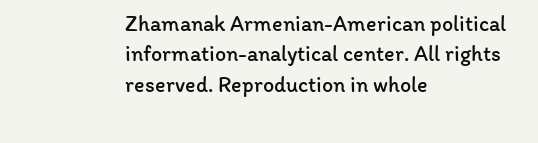Zhamanak Armenian-American political information-analytical center. All rights reserved. Reproduction in whole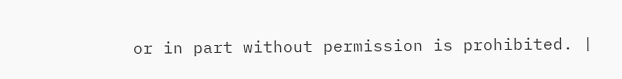or in part without permission is prohibited. |